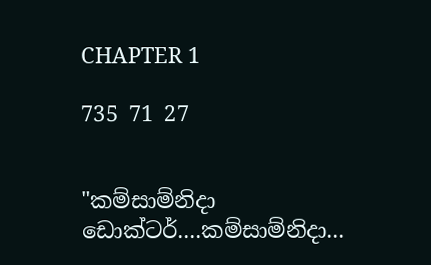CHAPTER 1

735 71 27


"කම්සාම්නිදා ඩොක්ටර්....කම්සාම්නිදා...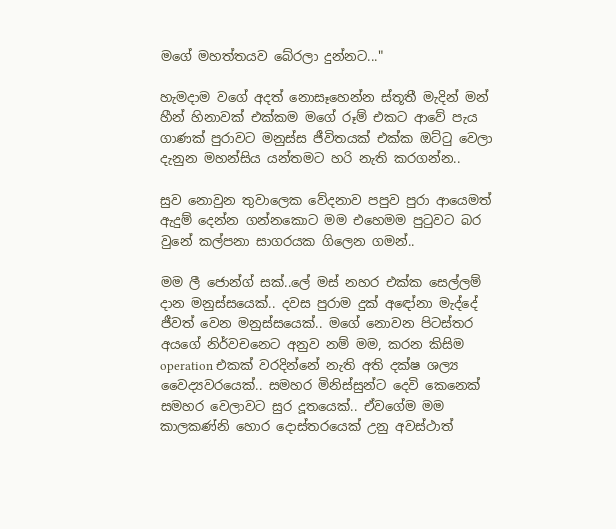මගේ මහත්තයව බේරලා දුන්නට..."

හැමදාම වගේ අදත් නොසෑහෙන්න ස්තූතී මැදින් මන් හීන් හිනාවක් එක්කම මගේ රූම් එකට ආවේ පැය ගාණක් පුරාවට මනුස්ස ජීවිතයක් එක්ක ඔට්ටු වෙලා දැනුන මහන්සිය යන්තමට හරි නැති කරගන්න..

සුව නොවුන තුවාලෙක වේදනාව පපුව පුරා ආයෙමත් ඇදුම් දෙන්න ගන්නකොට මම එහෙමම පුටුවට බර වුනේ කල්පනා සාගරයක ගිලෙන ගමන්..

මම ලී ජොන්ග් සක්..ලේ මස් නහර එක්ක සෙල්ලම් දාන මනුස්සයෙක්.. දවස පුරාම දුක් අඳෝනා මැද්දේ ජීවත් වෙන මනුස්සයෙක්.. මගේ නොවන පිටස්තර අයගේ නිර්වචනෙට අනුව නම් මම, කරන කිසිම operation එකක් වරදින්නේ නැති අති දක්ෂ ශල්‍ය වෛද්‍යවරයෙක්.. සමහර මිනිස්සුන්ට දෙවි කෙනෙක් සමහර වෙලාවට සුර දූතයෙක්.. ඒවගේම මම කාලකණ්නි හොර දොස්තරයෙක් උනු අවස්ථාත්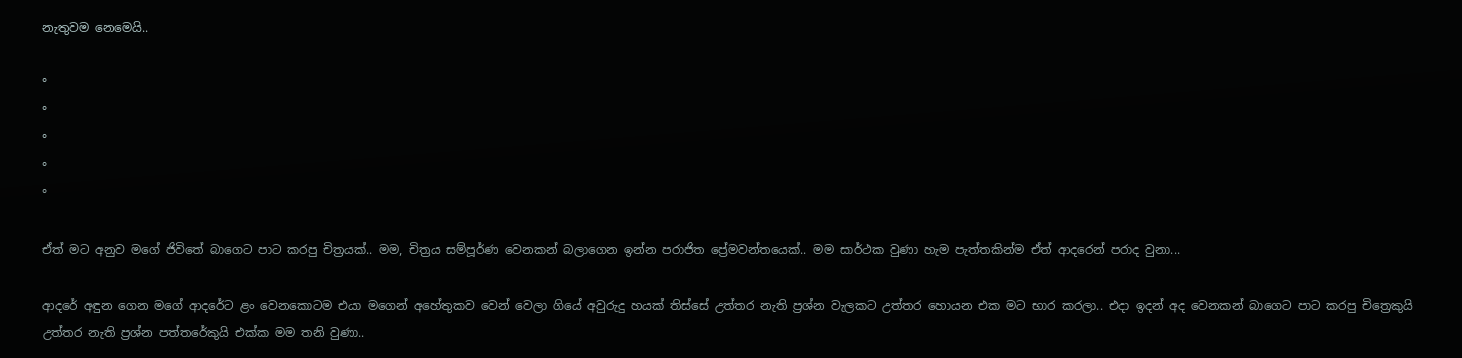නැතුවම නෙමෙයි..

°
°
°
°
°

ඒත් මට අනුව මගේ ජිවිතේ බාගෙට පාට කරපු චිත්‍රයක්.. මම, චිත්‍රය සම්පූර්ණ වෙනකන් බලාගෙන ඉන්න පරාජිත ප්‍රේමවන්තයෙක්.. මම සාර්ථක වුණා හැම පැත්තකින්ම ඒත් ආදරෙන් පරාද වුනා...

ආදරේ අඳුන ගෙන මගේ ආදරේට ළං වෙනකොටම එයා මගෙන් අහේතුකව වෙන් වෙලා ගියේ අවුරුදු හයක් තිස්සේ උත්තර නැති ප්‍රශ්න වැලකට උත්තර හොයන එක මට භාර කරලා.. එදා ඉදන් අද වෙනකන් බාගෙට පාට කරපු චිත්‍රෙකුයි උත්තර නැති ප්‍රශ්න පත්තරේකුයි එක්ක මම තනි වුණා..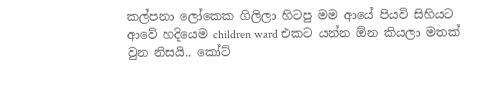කල්පනා ලෝකෙක ගිලිලා හිටපු මම ආයේ පියවි සිහියට ආවේ හදියෙම children ward එකට යන්න ඕන කියලා මතක් වුන නිසයි.. කෝට්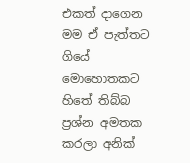එකත් දාගෙන මම ඒ පැත්තට ගියේ මොහොතකට හිතේ තිබ්බ ප්‍රශ්න අමතක කරලා අනික්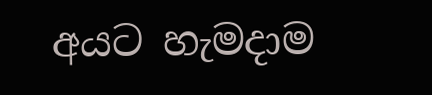අයට හැමදාම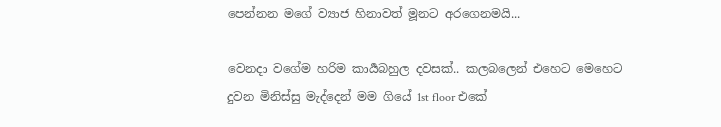පෙන්නන මගේ ව්‍යාජ හිනාවත් මූනට අරගෙනමයි...

වෙනදා වගේම හරිම කාර්‍යබහුල දවසක්.. කලබලෙන් එහෙට මෙහෙට දුවන මිනිස්සු මැද්දෙන් මම ගියේ 1st floor එකේ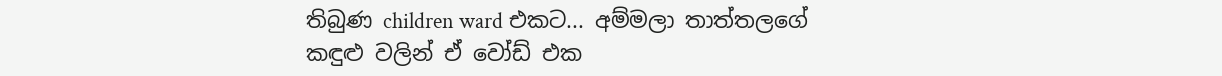තිබුණ children ward එකට... අම්මලා තාත්තලගේ කඳුළු වලින් ඒ වෝඩ් එක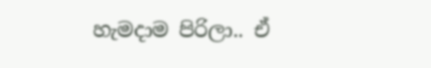හැමදාම පිරිලා.. ඒ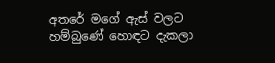අතරේ මගේ ඇස් වලට හම්බුණේ හොඳට දැකලා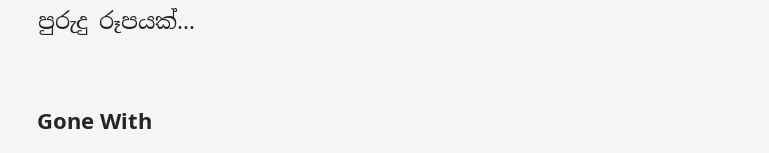පුරුදු රූපයක්...


Gone With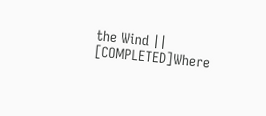the Wind || [COMPLETED]Where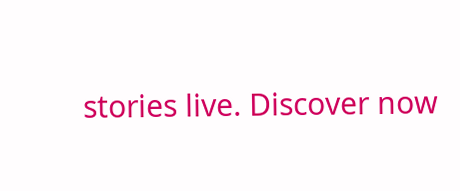stories live. Discover now